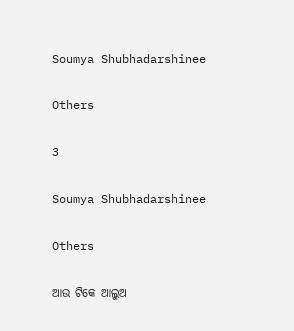Soumya Shubhadarshinee

Others

3

Soumya Shubhadarshinee

Others

ଆଉ ଟିକେ ଆଲୁଅ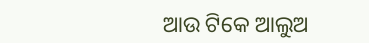ଆଉ ଟିକେ ଆଲୁଅ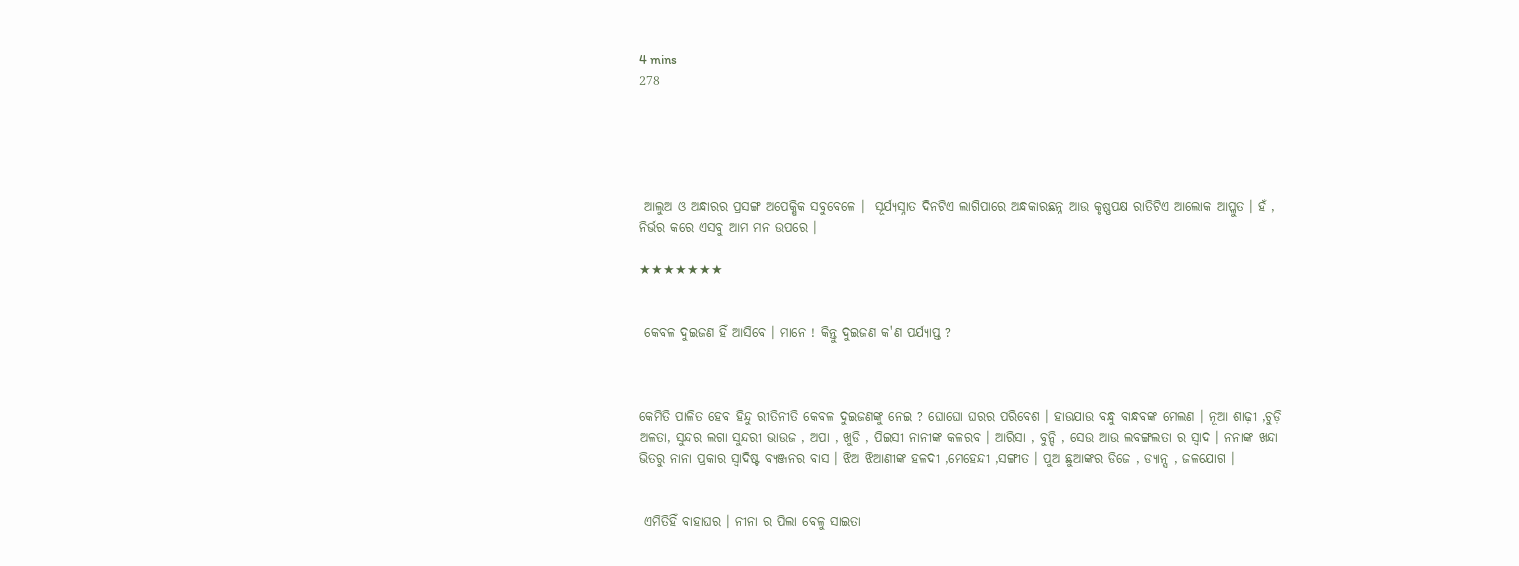4 mins
278





 ଆଲୁଅ ଓ ଅନ୍ଧାରର ପ୍ରସଙ୍ଗ ଅପେକ୍ଷିକ ସବୁବେଳେ ।  ସୂର୍ଯ୍ୟସ୍ନାତ ଦିନଟିଏ ଲାଗିପାରେ ଅନ୍ଧକାରଛନ୍ନ ଆଉ କୃଷ୍ଣପକ୍ଷ ରାତିଟିଏ ଆଲୋକ ଆପ୍ଳୁତ । ହଁ , ନିର୍ଭର କରେ ଏସବୁ ଆମ ମନ ଉପରେ ।

★★★★★★★


 କେବଳ ଦୁଇଜଣ ହିଁ ଆସିବେ । ମାନେ ! କିନ୍ତୁ ଦୁଇଜଣ କ'ଣ ପର୍ଯ୍ୟାପ୍ତ ?



କେମିତି ପାଳିତ ହେବ ହିନ୍ଦୁ ରୀତିନୀତି କେବଳ ଦୁଇଜଣଙ୍କୁ ନେଇ ? ଘୋଘୋ ଘରର ପରିବେଶ । ହାଉଯାଉ ବନ୍ଧୁ ବାନ୍ଧବଙ୍କ ମେଲଣ । ନୂଆ ଶାଢ଼ୀ ,ଚୁଡ଼ି ଅଳତା, ସୁନ୍ଦର ଲଗା ସୁନ୍ଦରୀ ଭାଉଜ , ଅପା , ଖୁଡି , ପିଇସୀ ନାନୀଙ୍କ କଳରବ । ଆରିସା , ବୁନ୍ଦି , ସେଉ ଆଉ ଲବଙ୍ଗଲତା ର ସ୍ୱାଦ । ନନାଙ୍କ ଖନ୍ଦା ଭିତରୁ ନାନା ପ୍ରକାର ସ୍ୱାଦିଷ୍ଟ ବ୍ୟଞ୍ଜନର ବାସ । ଝିଅ ଝିଆଣୀଙ୍କ ହଳଦୀ ,ମେହେନ୍ଦୀ ,ସଙ୍ଗୀତ । ପୁଅ ଛୁଆଙ୍କର ଡିଜେ , ଡ୍ୟାନ୍ସ , ଜଳଯୋଗ ।


 ଏମିତିହିଁ ବାହାଘର । ନୀନା ର ପିଲା ବେଳୁ ସାଇତା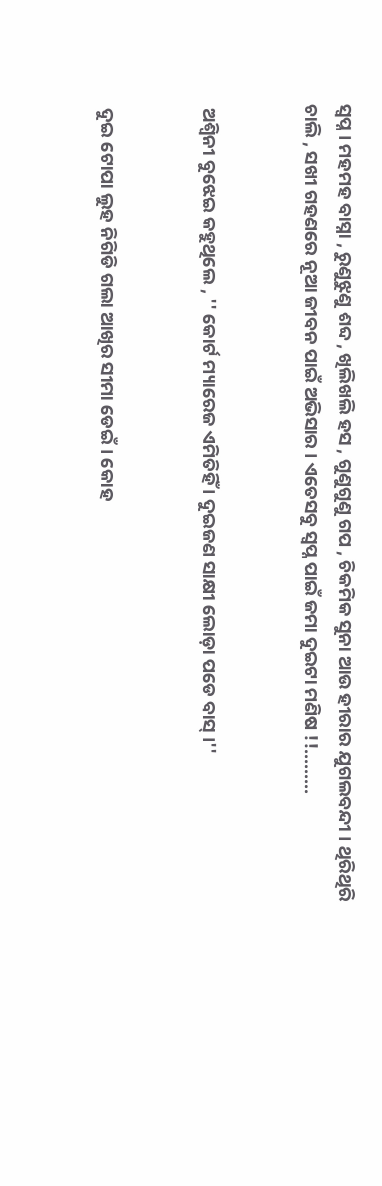ସ୍ୱପ୍ନ । ମହମହ ବାସ୍ନା , ରୁଣୁଝୁଣୁ ଶବ୍ଦ , ଖିଲିଖଲି ହସ , ଗୁଣୁଗୁଣୁ ଗପ , ଚିକମିକ ସୁନା ଆଉ ହୀରାର ଯୁଗଲବନ୍ଦୀ । ଥିରିଥିରି ଚାଲି , ସଖୀ ଗହଣରେ ନୂଆ ଜୀବନ ପାଇଁ ଅଭିସାର । ଏତେସବୁ ସ୍ୱପ୍ନ ପାଇଁ ଜମା ଦୁଇଟା ମଣିଷ !!.........


 ଅଶ୍ୱିନୀ ବୁଝେଇ କହୁଥିଲେ , '' କୋର୍ଟ ମ୍ୟାରେଜ ଏମିତିହିଁ । ଦୁଇଜଣ ସାକ୍ଷୀ ଲୋଡ଼ା ପଡେ ବାସ୍ ।''


 ଦୁଇ ଟୋପା ଲୁହ ନିଗିଡି ଗଲା ଆଖିର ସୀମା ଡେଇଁ । କୋହ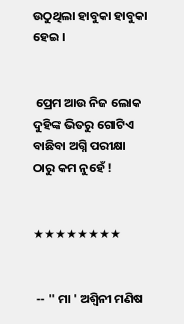ଉଠୁଥିଲା ହାବୁକା ହାବୁକା ହେଇ ।


 ପ୍ରେମ ଆଉ ନିଜ ଲୋକ ଦୁହିଙ୍କ ଭିତରୁ ଗୋଟିଏ ବାଛିବା ଅଗ୍ନି ପରୀକ୍ଷା ଠାରୁ କମ ନୁହେଁ !


★★★★★★★★


 -- '' ମା ' ଅଶ୍ୱିନୀ ମଣିଷ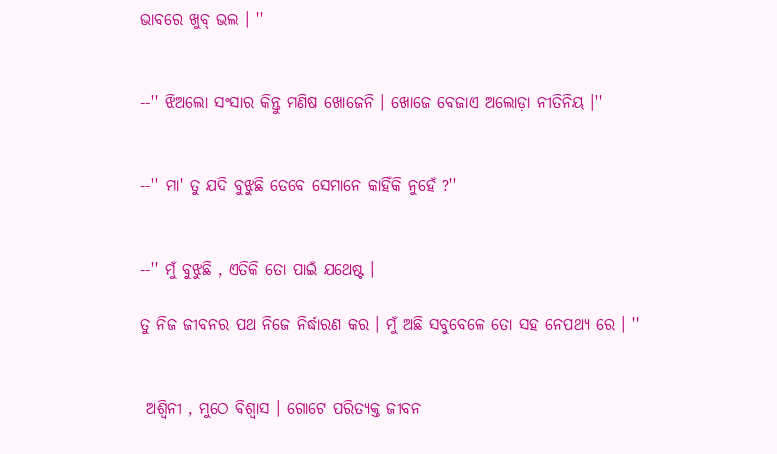ଭାବରେ ଖୁବ୍ ଭଲ । ''


--'' ଝିଅଲୋ ସଂସାର କିନ୍ତୁ ମଣିଷ ଖୋଜେନି । ଖୋଜେ ବେଜାଏ ଅଲୋଡ଼ା ନୀତିନିୟ ।''


--'' ମା' ତୁ ଯଦି ବୁଝୁଛି ତେବେ ସେମାନେ କାହିଁକି ନୁହେଁ ?''


--'' ମୁଁ ବୁଝୁଛି , ଏତିକି ତୋ ପାଇଁ ଯଥେଷ୍ଟ ।

ତୁ ନିଜ ଜୀବନର ପଥ ନିଜେ ନିର୍ଦ୍ଧାରଣ କର । ମୁଁ ଅଛି ସବୁବେଳେ ତୋ ସହ ନେପଥ୍ୟ ରେ । ''


 ଅଶ୍ୱିନୀ , ମୁଠେ ବିଶ୍ୱାସ । ଗୋଟେ ପରିତ୍ୟକ୍ତ ଜୀବନ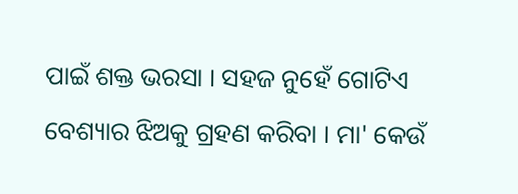ପାଇଁ ଶକ୍ତ ଭରସା । ସହଜ ନୁହେଁ ଗୋଟିଏ ବେଶ୍ୟାର ଝିଅକୁ ଗ୍ରହଣ କରିବା । ମା' କେଉଁ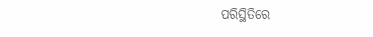ପରିସ୍ଥିତିରେ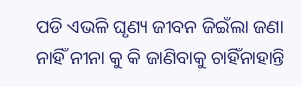ପଡି ଏଭଳି ଘୃଣ୍ୟ ଜୀବନ ଜିଇଁଲା ଜଣା ନାହିଁ ନୀନା କୁ କି ଜାଣିବାକୁ ଚାହିଁନାହାନ୍ତି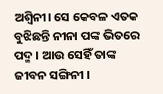ଅଶ୍ୱିନୀ। ସେ କେବଳ ଏତକ ବୁଝିଛନ୍ତି ନୀନା ପଙ୍କ ଭିତରେ ପଦ୍ମ । ଆଉ ସେହିଁ ତାଙ୍କ ଜୀବନ ସଙ୍ଗିନୀ ।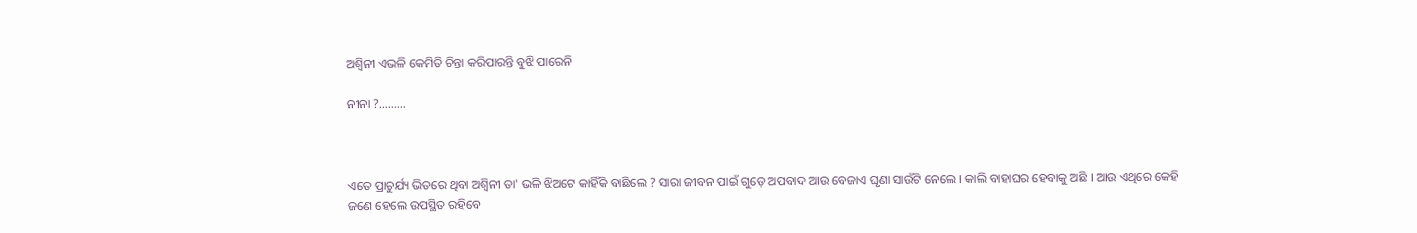ଅଶ୍ୱିନୀ ଏଭଳି କେମିତି ଚିନ୍ତା କରିପାରନ୍ତି ବୁଝି ପାରେନି

ନୀନା ?.........



ଏତେ ପ୍ରାଚୁର୍ଯ୍ୟ ଭିତରେ ଥିବା ଅଶ୍ୱିନୀ ତା' ଭଳି ଝିଅଟେ କାହିଁକି ବାଛିଲେ ? ସାରା ଜୀବନ ପାଇଁ ଗୁଡ଼େ ଅପବାଦ ଆଉ ବେଜାଏ ଘୃଣା ସାଉଁଟି ନେଲେ । କାଲି ବାହାଘର ହେବାକୁ ଅଛି । ଆଉ ଏଥିରେ କେହି ଜଣେ ହେଲେ ଉପସ୍ଥିତ ରହିବେ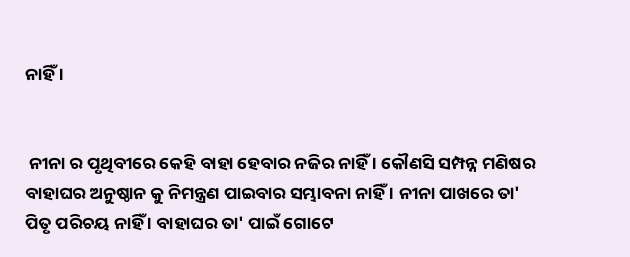ନାହିଁ ।


 ନୀନା ର ପୃଥିବୀରେ କେହି ବାହା ହେବାର ନଜିର ନାହିଁ । କୌଣସି ସମ୍ପନ୍ନ ମଣିଷର ବାହାଘର ଅନୁଷ୍ଠାନ କୁ ନିମନ୍ତ୍ରଣ ପାଇବାର ସମ୍ଭାବନା ନାହିଁ । ନୀନା ପାଖରେ ତା' ପିତୃ ପରିଚୟ ନାହିଁ । ବାହାଘର ତା' ପାଇଁ ଗୋଟେ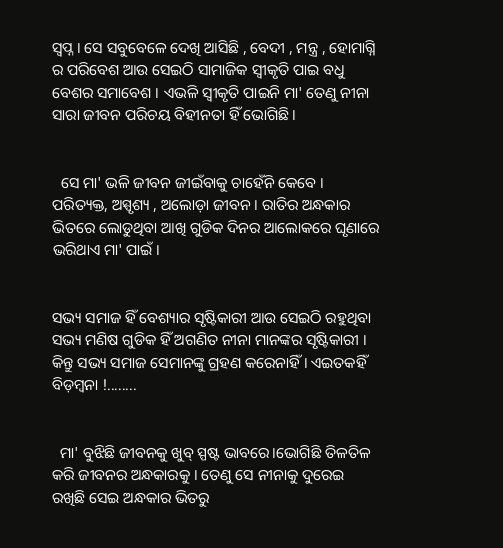ସ୍ୱପ୍ନ । ସେ ସବୁବେଳେ ଦେଖି ଆସିଛି , ବେଦୀ , ମନ୍ତ୍ର , ହୋମାଗ୍ନି ର ପରିବେଶ ଆଉ ସେଇଠି ସାମାଜିକ ସ୍ୱୀକୃତି ପାଇ ବଧୁ ବେଶର ସମାବେଶ । ଏଭଳି ସ୍ୱୀକୃତି ପାଇନି ମା' ତେଣୁ ନୀନା ସାରା ଜୀବନ ପରିଚୟ ବିହୀନତା ହିଁ ଭୋଗିଛି ।


  ସେ ମା' ଭଳି ଜୀବନ ଜୀଇଁବାକୁ ଚାହେଁନି କେବେ । ପରିତ୍ୟକ୍ତ, ଅସ୍ପୃଶ୍ୟ , ଅଲୋଡ଼ା ଜୀବନ । ରାତିର ଅନ୍ଧକାର ଭିତରେ ଲୋଡୁଥିବା ଆଖି ଗୁଡିକ ଦିନର ଆଲୋକରେ ଘୃଣାରେ ଭରିଥାଏ ମା' ପାଇଁ ।


ସଭ୍ୟ ସମାଜ ହିଁ ବେଶ୍ୟାର ସୃଷ୍ଟିକାରୀ ଆଉ ସେଇଠି ରହୁଥିବା ସଭ୍ୟ ମଣିଷ ଗୁଡିକ ହିଁ ଅଗଣିତ ନୀନା ମାନଙ୍କର ସୃଷ୍ଟିକାରୀ । କିନ୍ତୁ ସଭ୍ୟ ସମାଜ ସେମାନଙ୍କୁ ଗ୍ରହଣ କରେନାହିଁ । ଏଇତକହିଁ ବିଡ଼ମ୍ବନା !........


  ମା' ବୁଝିଛି ଜୀବନକୁ ଖୁବ୍ ସ୍ପଷ୍ଟ ଭାବରେ।ଭୋଗିଛି ତିଳତିଳ କରି ଜୀବନର ଅନ୍ଧକାରକୁ । ତେଣୁ ସେ ନୀନାକୁ ଦୁରେଇ ରଖିଛି ସେଇ ଅନ୍ଧକାର ଭିତରୁ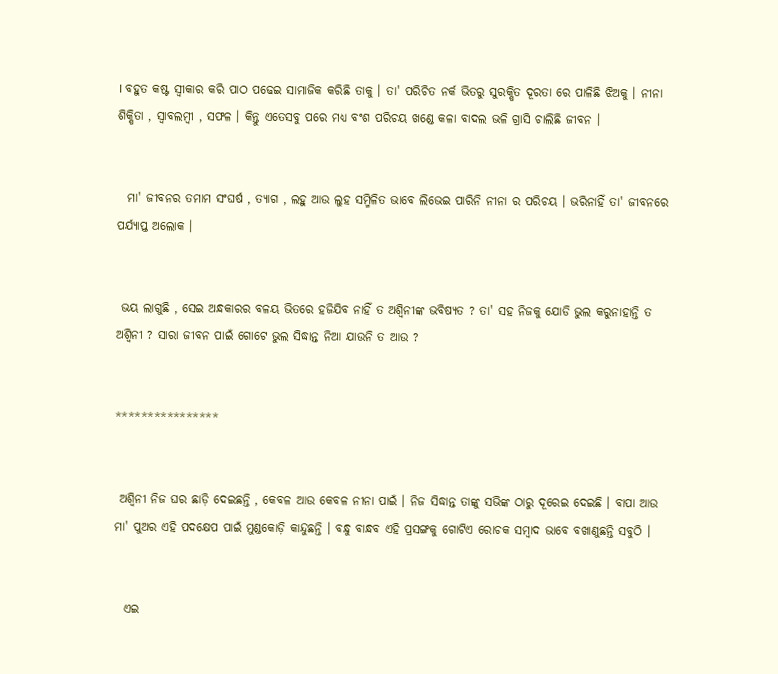। ବହୁତ କଷ୍ଟ ସ୍ୱୀକାର କରି ପାଠ ପଢେଇ ସାମାଜିକ କରିଛି ତାକୁ । ତା' ପରିଚିତ ନର୍କ ଭିତରୁ ସୁରକ୍ଷିତ ଦୂରତା ରେ ପାଳିଛି ଝିଅକୁ । ନୀନା ଶିକ୍ଷିତା , ସ୍ୱାବଲମ୍ବୀ , ସଫଳ । କିନ୍ତୁ ଏତେସବୁ ପରେ ମଧ୍ୟ ବଂଶ ପରିଚୟ ଖଣ୍ଡେ କଳା ବାଦଲ ଭଳି ଗ୍ରାସି ଚାଲିଛି ଜୀବନ ।


  ମା' ଜୀବନର ତମାମ ସଂଘର୍ଷ , ତ୍ୟାଗ , ଲହୁ ଆଉ ଲୁହ ସମ୍ମିଳିତ ଭାବେ ଲିଭେଇ ପାରିନି ନୀନା ର ପରିଚୟ । ଭରିନାହିଁ ତା' ଜୀବନରେ ପର୍ଯ୍ୟାପ୍ତ ଅଲୋକ ।


 ଭୟ ଲାଗୁଛି , ସେଇ ଅନ୍ଧକାରର ବଳୟ ଭିତରେ ହଜିଯିବ ନାହିଁ ତ ଅଶ୍ୱିନୀଙ୍କ ଭବିଷ୍ୟତ ? ତା' ସହ ନିଜକୁ ଯୋଡି ଭୁଲ କରୁନାହାନ୍ତି ତ ଅଶ୍ୱିନୀ ? ସାରା ଜୀବନ ପାଇଁ ଗୋଟେ ଭୁଲ ସିଦ୍ଧାନ୍ତ ନିଆ ଯାଉନି ତ ଆଉ ?


****************


 ଅଶ୍ୱିନୀ ନିଜ ଘର ଛାଡ଼ି ଦେଇଛନ୍ତି , କେବଳ ଆଉ କେବଳ ନୀନା ପାଇଁ । ନିଜ ସିଦ୍ଧାନ୍ତ ତାଙ୍କୁ ସଭିଙ୍କ ଠାରୁ ଦୂରେଇ ଦେଇଛି । ବାପା ଆଉ ମା' ପୁଅର ଏହି ପଦକ୍ଷେପ ପାଇଁ ମୁଣ୍ଡକୋଡ଼ି କାନ୍ଦୁଛନ୍ତି । ବନ୍ଧୁ ବାନ୍ଧବ ଏହି ପ୍ରସଙ୍ଗକୁ ଗୋଟିଏ ରୋଚକ ସମ୍ବାଦ ଭାବେ ବଖାଣୁଛନ୍ତି ସବୁଠି ।


  ଏଇ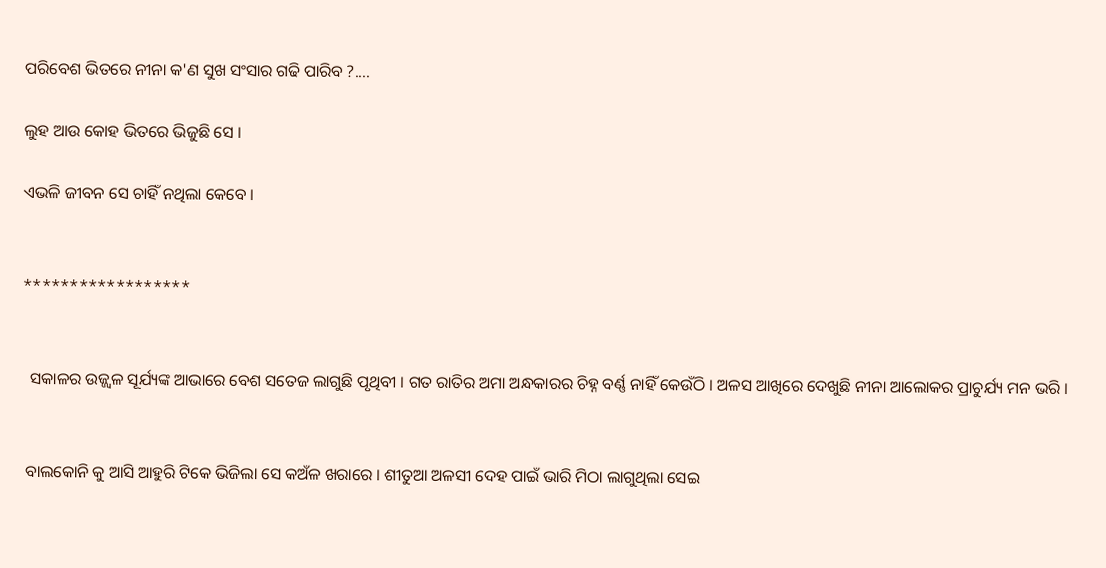ପରିବେଶ ଭିତରେ ନୀନା କ'ଣ ସୁଖ ସଂସାର ଗଢି ପାରିବ ?....

ଲୁହ ଆଉ କୋହ ଭିତରେ ଭିଜୁଛି ସେ ।

ଏଭଳି ଜୀବନ ସେ ଚାହିଁ ନଥିଲା କେବେ ।


******************


  ସକାଳର ଉଜ୍ଜ୍ୱଳ ସୂର୍ଯ୍ୟଙ୍କ ଆଭାରେ ବେଶ ସତେଜ ଲାଗୁଛି ପୃଥିବୀ । ଗତ ରାତିର ଅମା ଅନ୍ଧକାରର ଚିହ୍ନ ବର୍ଣ୍ଣ ନାହିଁ କେଉଁଠି । ଅଳସ ଆଖିରେ ଦେଖୁଛି ନୀନା ଆଲୋକର ପ୍ରାଚୁର୍ଯ୍ୟ ମନ ଭରି ।


 ବାଲକୋନି କୁ ଆସି ଆହୁରି ଟିକେ ଭିଜିଲା ସେ କଅଁଳ ଖରାରେ । ଶୀତୁଆ ଅଳସୀ ଦେହ ପାଇଁ ଭାରି ମିଠା ଲାଗୁଥିଲା ସେଇ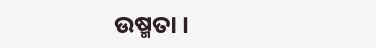ଉଷ୍ମତା ।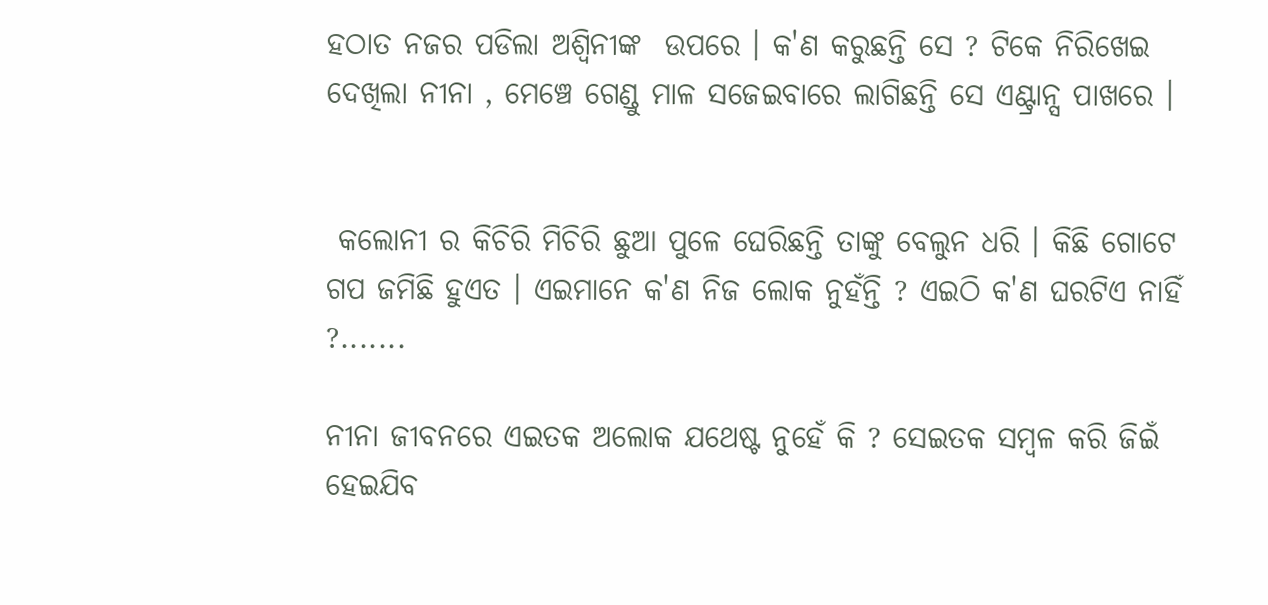ହଠାତ ନଜର ପଡିଲା ଅଶ୍ୱିନୀଙ୍କ  ଉପରେ । କ'ଣ କରୁଛନ୍ତି ସେ ? ଟିକେ ନିରିଖେଇ ଦେଖିଲା ନୀନା , ମେଞ୍ଚେ ଗେଣ୍ଡୁ ମାଳ ସଜେଇବାରେ ଲାଗିଛନ୍ତି ସେ ଏଣ୍ଟ୍ରାନ୍ସ ପାଖରେ ।


 କଲୋନୀ ର କିଚିରି ମିଚିରି ଛୁଆ ପୁଳେ ଘେରିଛନ୍ତି ତାଙ୍କୁ ବେଲୁନ ଧରି । କିଛି ଗୋଟେ ଗପ ଜମିଛି ହୁଏତ । ଏଇମାନେ କ'ଣ ନିଜ ଲୋକ ନୁହଁନ୍ତି ? ଏଇଠି କ'ଣ ଘରଟିଏ ନାହିଁ ?.......

ନୀନା ଜୀବନରେ ଏଇତକ ଅଲୋକ ଯଥେଷ୍ଟ ନୁହେଁ କି ? ସେଇତକ ସମ୍ବଳ କରି ଜିଇଁ ହେଇଯିବ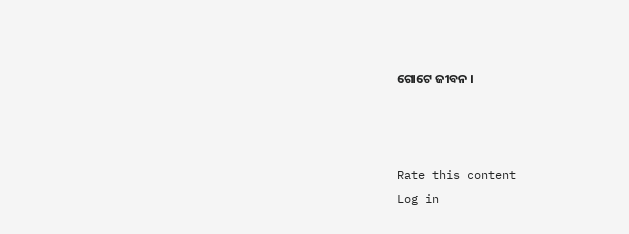ଗୋଟେ ଜୀବନ ।



Rate this content
Log in